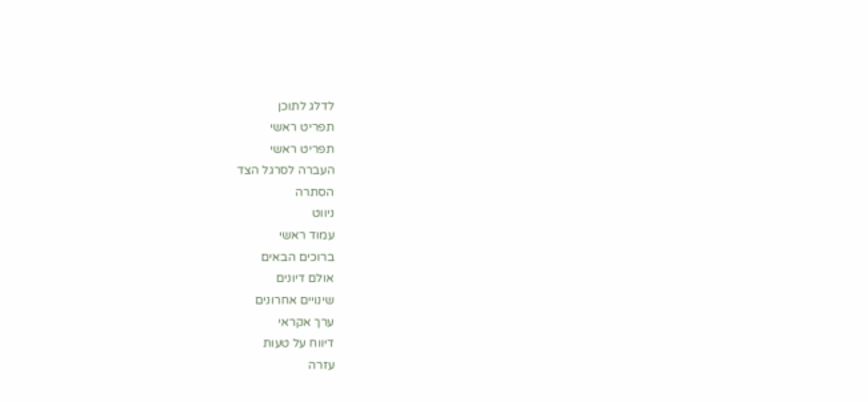לדלג לתוכן
תפריט ראשי
תפריט ראשי
העברה לסרגל הצד
הסתרה
ניווט
עמוד ראשי
ברוכים הבאים
אולם דיונים
שינויים אחרונים
ערך אקראי
דיווח על טעות
עזרה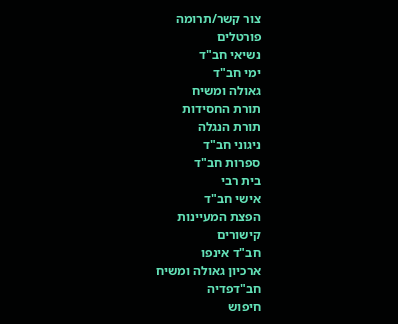צור קשר/תרומה
פורטלים
נשיאי חב"ד
ימי חב"ד
גאולה ומשיח
תורת החסידות
תורת הנגלה
ניגוני חב"ד
ספרות חב"ד
בית רבי
אישי חב"ד
הפצת המעיינות
קישורים
חב"ד אינפו
ארכיון גאולה ומשיח
חב"דפדיה
חיפוש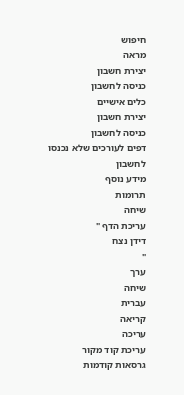חיפוש
מראה
יצירת חשבון
כניסה לחשבון
כלים אישיים
יצירת חשבון
כניסה לחשבון
דפים לעורכים שלא נכנסו לחשבון
מידע נוסף
תרומות
שיחה
עריכת הדף "
דידן נצח
"
ערך
שיחה
עברית
קריאה
עריכה
עריכת קוד מקור
גרסאות קודמות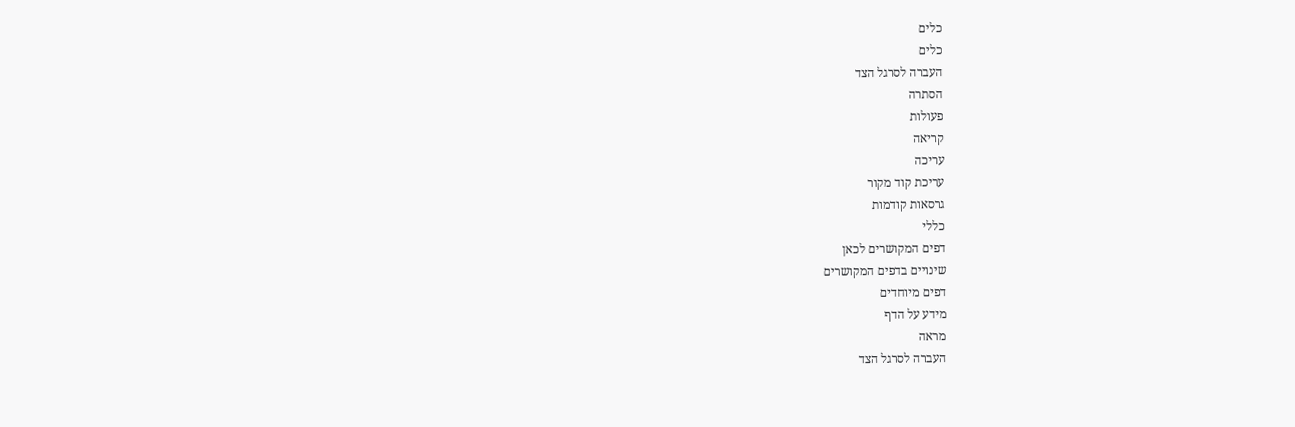כלים
כלים
העברה לסרגל הצד
הסתרה
פעולות
קריאה
עריכה
עריכת קוד מקור
גרסאות קודמות
כללי
דפים המקושרים לכאן
שינויים בדפים המקושרים
דפים מיוחדים
מידע על הדף
מראה
העברה לסרגל הצד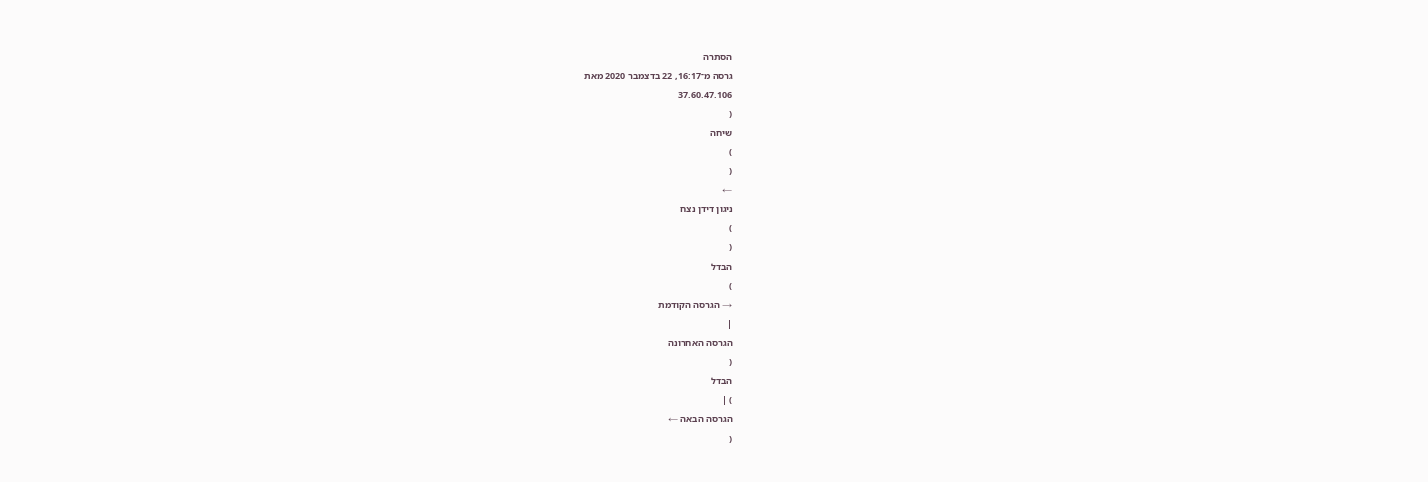הסתרה
גרסה מ־16:17, 22 בדצמבר 2020 מאת
37.60.47.106
(
שיחה
)
(
←
ניגון דידן נצח
)
(
הבדל
)
→ הגרסה הקודמת
|
הגרסה האחרונה
(
הבדל
) |
הגרסה הבאה ←
(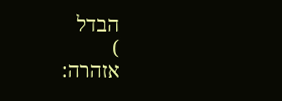הבדל
)
אזהרה: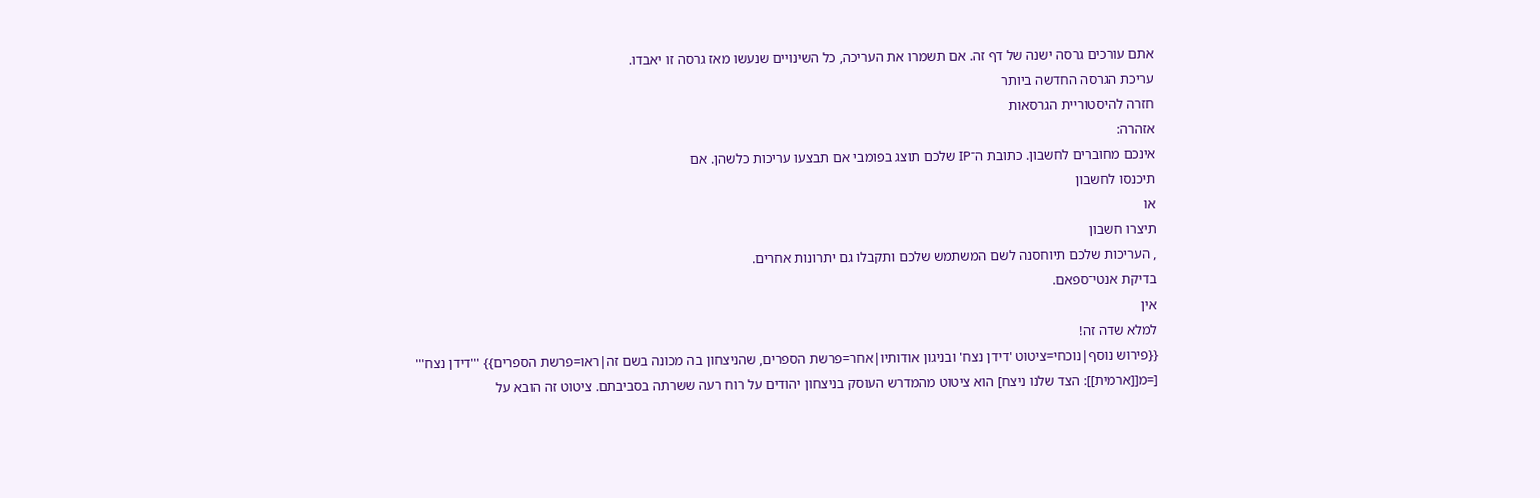אתם עורכים גרסה ישנה של דף זה. אם תשמרו את העריכה, כל השינויים שנעשו מאז גרסה זו יאבדו.
עריכת הגרסה החדשה ביותר
חזרה להיסטוריית הגרסאות
אזהרה:
אינכם מחוברים לחשבון. כתובת ה־IP שלכם תוצג בפומבי אם תבצעו עריכות כלשהן. אם
תיכנסו לחשבון
או
תיצרו חשבון
, העריכות שלכם תיוחסנה לשם המשתמש שלכם ותקבלו גם יתרונות אחרים.
בדיקת אנטי־ספאם.
אין
למלא שדה זה!
{{פירוש נוסף|נוכחי=ציטוט 'דידן נצח' ובניגון אודותיו|אחר=פרשת הספרים, שהניצחון בה מכונה בשם זה|ראו=פרשת הספרים}} '''דידן נצח''' [=מ[[ארמית]]: הצד שלנו ניצח] הוא ציטוט מהמדרש העוסק בניצחון יהודים על רוח רעה ששרתה בסביבתם. ציטוט זה הובא על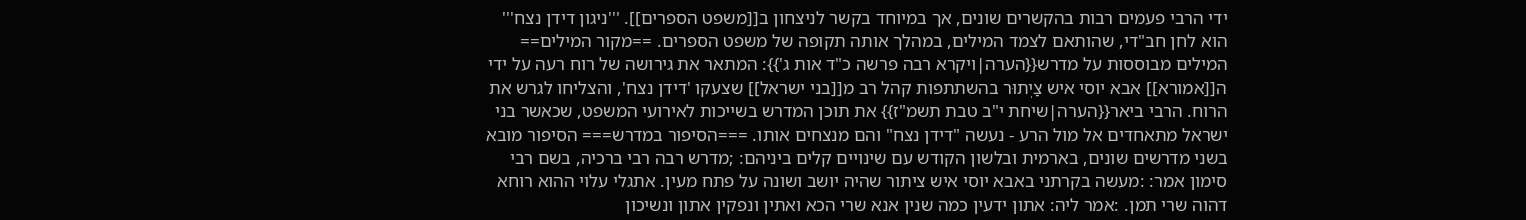ידי הרבי פעמים רבות בהקשרים שונים, אך במיוחד בקשר לניצחון ב[[משפט הספרים]]. '''ניגון דידן נצח''' הוא לחן חב"די, שהותאם לצמד המילים, במהלך אותה תקופה של משפט הספרים. ==מקור המילים== המילים מבוססות על מדרש{{הערה|ויקרא רבה פרשה כ"ד אות ג'}}: המתאר את גירושה של רוח רעה על ידי ה[[אמורא]] אבא יוסי איש צַיְתוּר בהשתתפות קהל רב מ[[בני ישראל]] שצעקו 'דידן נצח', והצליחו לגרש את הרוח. הרבי ביאר{{הערה|שיחת י"ב טבת תשמ"ז}} את תוכן המדרש בשייכות לאירועי המשפט, שכאשר בני ישראל מתאחדים אל מול הרע - נעשה "דידן נצח" והם מנצחים אותו. ===הסיפור במדרש=== הסיפור מובא בשני מדרשים שונים, בארמית ובלשון הקודש עם שינויים קלים ביניהם: ;מדרש רבה רבי ברכיה, בשם רבי סימון אמר: :מעשה בקרתני באבא יוסי איש ציתור שהיה יושב ושונה על פתח מעין. אתגלי עלוי ההוא רוחא דהוה שרי תמן. :אמר ליה: אתון ידעין כמה שנין אנא שרי הכא ואתין ונפקין אתון ונשיכון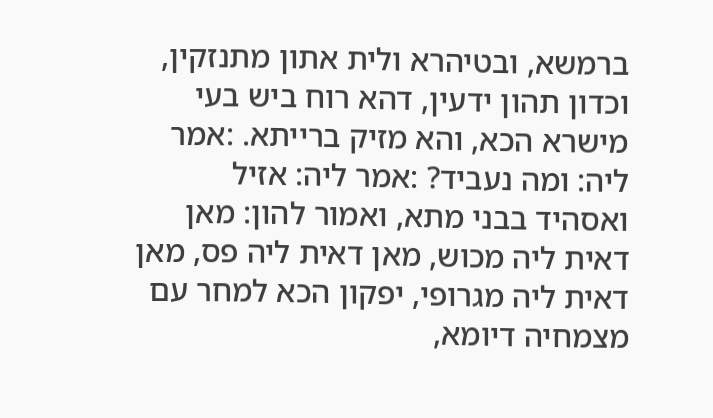ברמשא, ובטיהרא ולית אתון מתנזקין, וכדון תהון ידעין, דהא רוח ביש בעי מישרא הכא, והא מזיק ברייתא. :אמר ליה: ומה נעביד? :אמר ליה: אזיל ואסהיד בבני מתא, ואמור להון: מאן דאית ליה מכוש, מאן דאית ליה פס, מאן דאית ליה מגרופי, יפקון הכא למחר עם מצמחיה דיומא,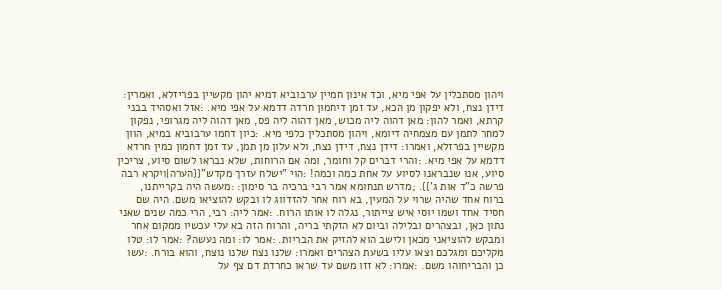ויהון מסתכלין על אפי מיא, וכד אינון חמיין ערבוביא דמיא יהון מקשיין בפריזלא, ואמרין: דידן נצח, ולא יפקון מן הכא, עד זמן דיחמון חרדה דדמא על אפי מיא. :אזל ואסהיד בבני קרתא, ואמר להון: מאן דהוה ליה מכוש, מאן דהוה ליה פס, מאן דהוה ליה מגרופי, נפקון למחר לתמן עם מצמחיה דיומא, ויהון מסתכלין כלפי מיא. :כיון דחמו ערבוביא במיא, הוון מקשיין בפרזלא, ואמרו: דידן נצח, דידן נצח, ולא עלון מן תמן, עד זמן דחמון כמין חרדא דדמא על אפי מיא. :והרי דברים קל וחומר, ומה אם הרוחות, שלא נבראו לשום סיוע, צריכין סיוע, אנו שנבראנו לסיוע על אחת כמה וכמה! :הוי "ישלח עזרך מקדש"{{הערה|ויקרא רבה פרשה כ"ד אות ג'}}. ;מדרש תנחומא אמר רבי ברכיה בר סימון: :מעשה היה בקרייתנו, ברוח אחד שהיה שרוי על המעין, בא רוח אחר להזדווג לו ובקש להוציאו משם. היה שם חסיד אחד ושמו יוסי איש צייתור, נגלה לו אותו הרוח. :אמר ליה: רבי, הרי כמה שנים שאני נתון כאן, ובצהרים ובלילה וביום לא הזקתי בריה, והרוח הזה בא עלי עכשיו ממקום אחר ומבקש להוציאני מכאן ולישב הוא להזיק את הבריות. :אמר לו: ומה נעשה? :אמר לו: טלו מקליכם ומגלכם וצאו עליו בשעת הצהרים ואמרו: שלנו נצח שלנו נוצח, והוא בורח. :עשו כן והבריחוהו משם. :אמרו: לא זזו משם עד שראו כחרדת דם צף על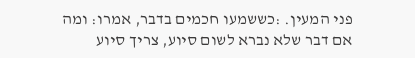פני המעין. :כששמעו חכמים בדבר, אמרו: ומה אם דבר שלא נברא לשום סיוע, צריך סיוע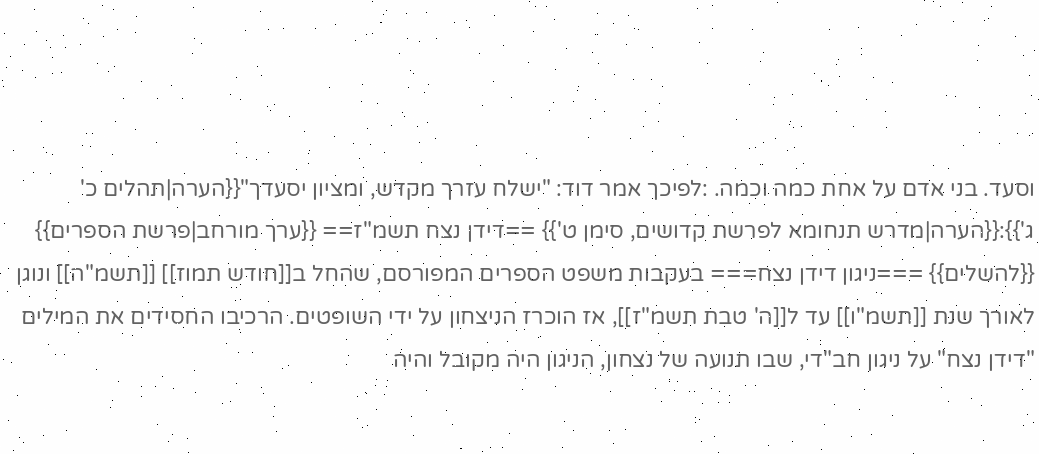וסעד. בני אדם על אחת כמה וכמה. :לפיכך אמר דוד: "ישלח עזרך מקדש, ומציון יסעדך"{{הערה|תהלים כ' ג'}}:{{הערה|מדרש תנחומא לפרשת קדושים, סימן ט'}} ==דידן נצח תשמ"ז== {{ערך מורחב|פרשת הספרים}} {{להשלים}} ===ניגון דידן נצח=== בעקבות משפט הספרים המפורסם, שהחל ב[[חודש תמוז]] [[תשמ"ה]] ונוגן לאורך שנת [[תשמ"ו]] עד ל[[ה' טבת תשמ"ז]], אז הוכרז הניצחון על ידי השופטים. הרכיבו החסידים את המילים "דידן נצח" על ניגון חב"די, שבו תנועה של נצחון, הניגון היה מקובל והיה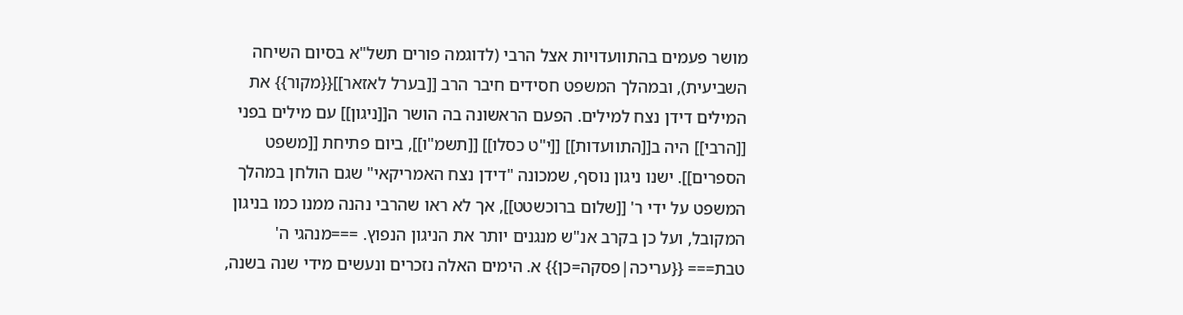מושר פעמים בהתוועדויות אצל הרבי (לדוגמה פורים תשל"א בסיום השיחה השביעית), ובמהלך המשפט חסידים חיבר הרב [[בערל לאזאר]]{{מקור}} את המילים דידן נצח למילים. הפעם הראשונה בה הושר ה[[ניגון]] עם מילים בפני [[הרבי]] היה ב[[התוועדות]] [[י"ט כסלו]] [[תשמ"ו]], ביום פתיחת [[משפט הספרים]]. ישנו ניגון נוסף, שמכונה "דידן נצח האמריקאי" שגם הולחן במהלך המשפט על ידי ר' [[שלום ברוכשטט]], אך לא ראו שהרבי נהנה ממנו כמו בניגון המקובל, ועל כן בקרב אנ"ש מנגנים יותר את הניגון הנפוץ. ===מנהגי ה' טבת=== {{עריכה|פסקה=כן}} א. הימים האלה נזכרים ונעשים מידי שנה בשנה,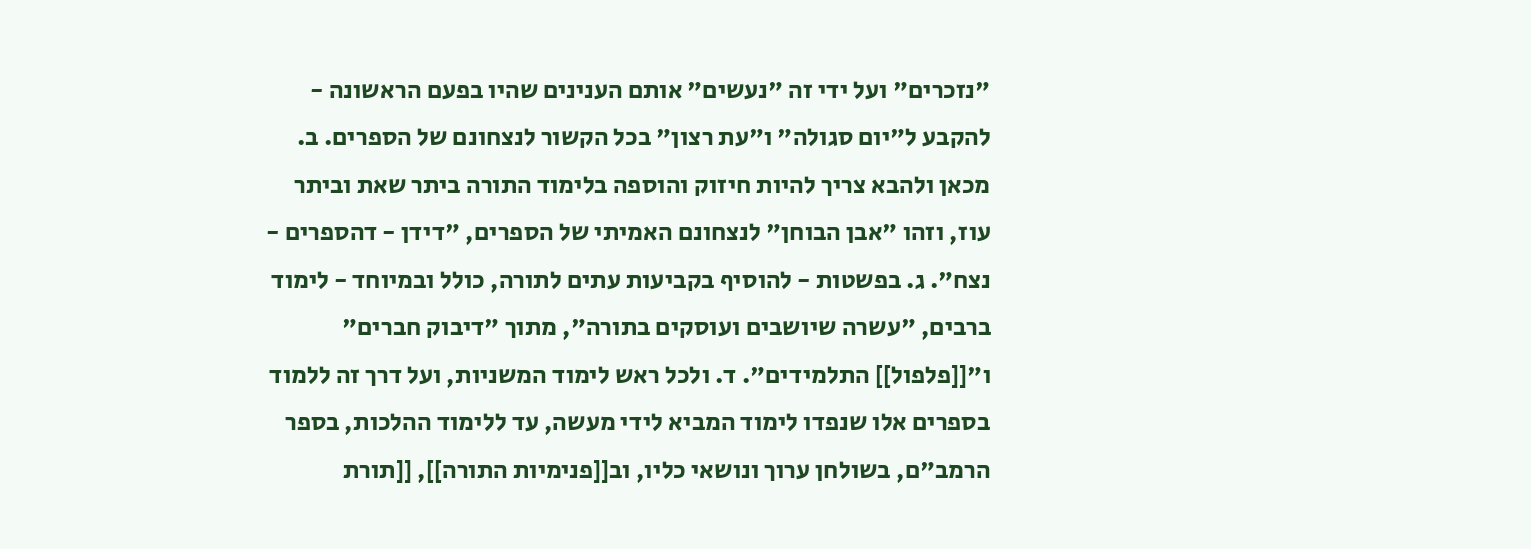"נזכרים" ועל ידי זה "נעשים" אותם הענינים שהיו בפעם הראשונה - להקבע ל"יום סגולה" ו"עת רצון" בכל הקשור לנצחונם של הספרים. ב. מכאן ולהבא צריך להיות חיזוק והוספה בלימוד התורה ביתר שאת וביתר עוז, וזהו "אבן הבוחן" לנצחונם האמיתי של הספרים, "דידן - דהספרים - נצח". ג. בפשטות - להוסיף בקביעות עתים לתורה, כולל ובמיוחד - לימוד ברבים, "עשרה שיושבים ועוסקים בתורה", מתוך "דיבוק חברים" ו"[[פלפול]] התלמידים". ד. ולכל ראש לימוד המשניות, ועל דרך זה ללמוד בספרים אלו שנפדו לימוד המביא לידי מעשה, עד ללימוד ההלכות, בספר הרמב"ם, בשולחן ערוך ונושאי כליו, וב[[פנימיות התורה]], [[תורת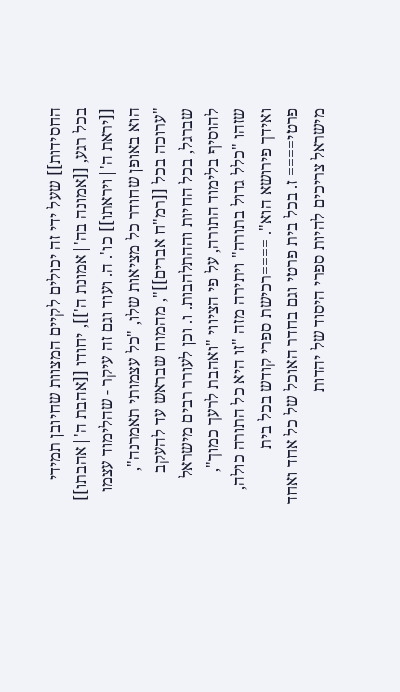החסידות]] שעל ידי זה יכולים לקיים המצוות שחיובן תמידי בכל רגע, [[אמונה בה'|אמונת ה']], יחודו [[אהבת ה'|אהבתו]] [[יראת ה'|ויראתו]] כו'. ה. ועוד וגם זה עיקר - שהלימוד עצמו הוא באופן שחודר כל מציאות שלו, "כל עצמותי תאמרנה", "ערוכה בכל [[רמ"ח אברים]]", מהמוח שבראש עד להעקב שברגל, בכל החיות וההתלהבות. ו. וכן לעורר רבים מישראל להוסיף בלימוד התורה, על פי הציווי "ואהבת לרעך כמוך", שזהו "כלל גדול בתורה" ויתירה מזה "זו היא כל התורה כולה, ואידך פירושא הוא". ====רכישת ספרי קודש בכל בית פרטי==== ז. בכל בית פרטי וגם בחדר האוכל של כל אחד ואחד מישראל צריכים להיות ספרי היסוד של יהדות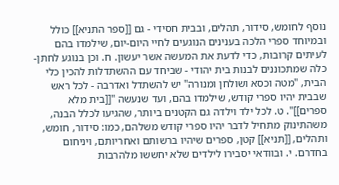נוסף לחומש, סידור, תהלים, ובבית חסידי - גם [[ספר התניא]] כולל ובמיוחד ספרי הלכה בענינים הנוגעים לחיי היום-יום, שילמדו בהם לעיתים קרובות, כדי לדעת את המעשה אשר יעשון. ח. וכן בנוגע לחתן-כלה שמתכוננים לבנות בית יהודי - שביחד עם ההשתדלות להכין כלי הבית, "מטה וכסא ושולחן ומנורה" יש להשתדל ואדרבה - לכל ראש שבבית יהיו ספרי קודש, שילמדו בהם, ועד שנעשה "[[בית מלא ספרים]]". ט. לכל ילד וילדה גם הקטנים ביותר, שהגיעו לכלל הבנה, משהתינוק מתחיל לדבר יהיו ספרי קודש משלהם, כמו: סידור, חומש, ותהלים, [[תניא]] קטן, ספרים שיהיו ברשותם ואחריותם, ויניחום בחדרם. י. ובוודאי יסבירו לילדים שלא יחששו מלהרבות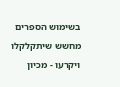בשימוש הספרים מחשש שיתקלקלו ויקרעו - מכיון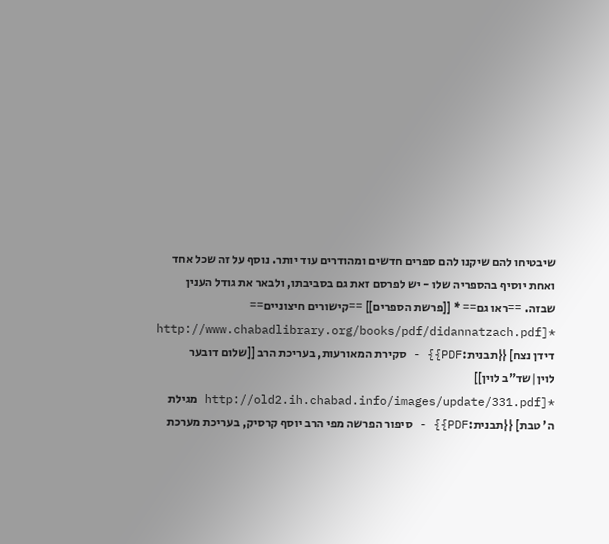שיבטיחו להם שיקנו להם ספרים חדשים ומהודרים עוד יותר. נוסף על זה שכל אחד ואחת יוסיף בהספריה שלו - יש לפרסם זאת גם בסביבתו, ולבאר את גודל הענין שבזה. ==ראו גם== * [[פרשת הספרים]] ==קישורים חיצוניים== *[http://www.chabadlibrary.org/books/pdf/didannatzach.pdf דידן נצח] {{תבנית:PDF}} - סקירת המאורעות, בעריכת הרב [[שלום דובער לוין|שד"ב לוין]] *[http://old2.ih.chabad.info/images/update/331.pdf מגילת ה' טבת] {{תבנית:PDF}} - סיפור הפרשה מפי הרב יוסף קרסיק, בעריכת מערכת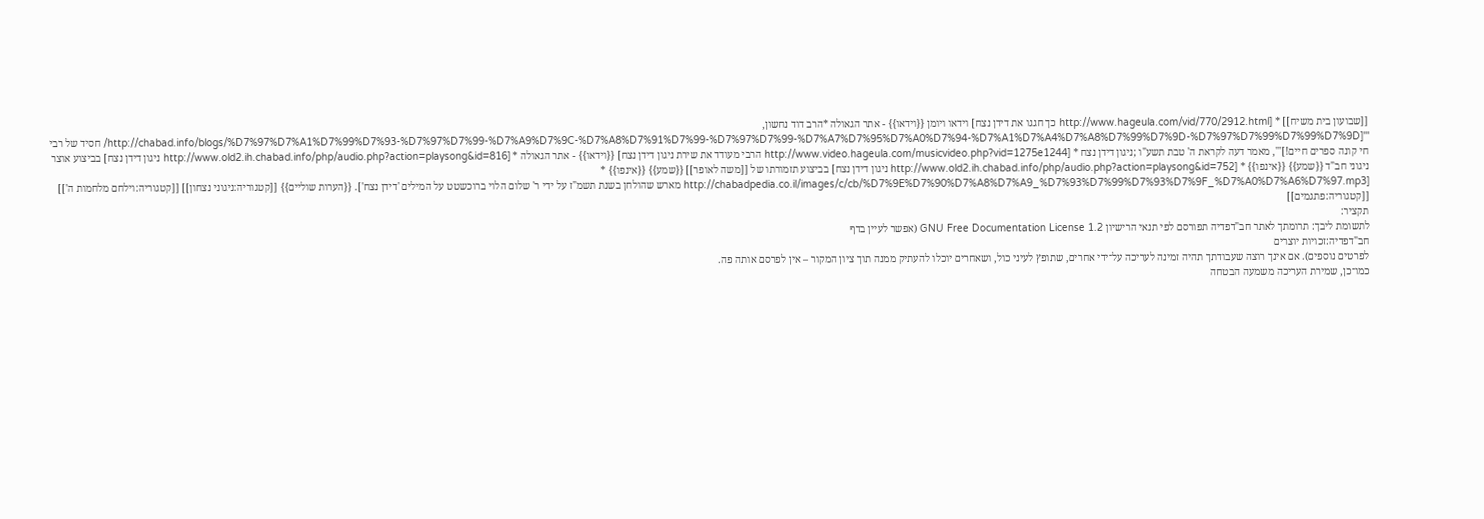[[שבועון בית משיח]] * [http://www.hageula.com/vid/770/2912.html כך חגגו את דידן נצח] וידאו ויומן {{וידאו}} - אתר הגאולה *הרב דוד נחשון, '''[http://chabad.info/blogs/%D7%97%D7%A1%D7%99%D7%93-%D7%97%D7%99-%D7%A9%D7%9C-%D7%A8%D7%91%D7%99-%D7%97%D7%99-%D7%A7%D7%95%D7%A0%D7%94-%D7%A1%D7%A4%D7%A8%D7%99%D7%9D-%D7%97%D7%99%D7%99%D7%9D/ חסיד של רבי חי קונה ספרים חיים!]''', מאמר דעה לקראת ה' טבת תשע"ו ;ניגון דידן נצח * [http://www.video.hageula.com/musicvideo.php?vid=1275e1244 הרבי מעודד את שירת ניגון דידן נצח] {{וידאו}} - אתר הגאולה * [http://www.old2.ih.chabad.info/php/audio.php?action=playsong&id=816 ניגון דידן נצח] בביצוע אוצר ניגוני חב"ד {{שמע}} {{אינפו}} * [http://www.old2.ih.chabad.info/php/audio.php?action=playsong&id=752 ניגון דידן נצח] בביצוע תזמורתו של [[משה לאופר]] {{שמע}} {{אינפו}} * [http://chabadpedia.co.il/images/c/cb/%D7%9E%D7%90%D7%A8%D7%A9_%D7%93%D7%99%D7%93%D7%9F_%D7%A0%D7%A6%D7%97.mp3 מארש שהולחן בשנת תשמ"ז על ידי ר' שלום הלוי ברוכשטט על המילים 'דידן נצח']. {{הערות שוליים}} [[קטגוריה:ניגוני נצחון]] [[קטגוריה:וילחם מלחמות ה']] [[קטגוריה:פתגמים]]
תקציר:
לתשומת ליבך: תרומתך לאתר חב"דפדיה תפורסם לפי תנאי הרישיון GNU Free Documentation License 1.2 (אפשר לעיין בדף
חב"דפדיה:זכויות יוצרים
לפרטים נוספים). אם אינך רוצה שעבודתך תהיה זמינה לעריכה על־ידי אחרים, שתופץ לעיני כול, ושאחרים יוכלו להעתיק ממנה תוך ציון המקור – אין לפרסם אותה פה.
כמו־כן, שמירת העריכה משמעה הבטחה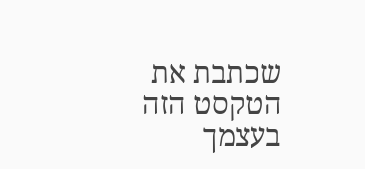שכתבת את הטקסט הזה בעצמך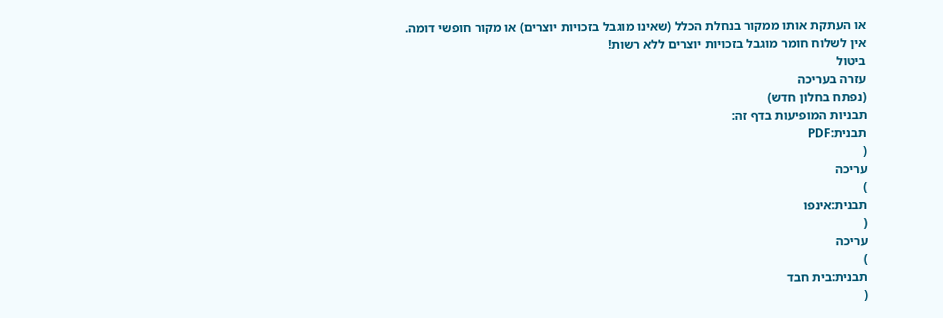או העתקת אותו ממקור בנחלת הכלל (שאינו מוגבל בזכויות יוצרים) או מקור חופשי דומה.
אין לשלוח חומר מוגבל בזכויות יוצרים ללא רשות!
ביטול
עזרה בעריכה
(נפתח בחלון חדש)
תבניות המופיעות בדף זה:
תבנית:PDF
(
עריכה
)
תבנית:אינפו
(
עריכה
)
תבנית:בית חבד
(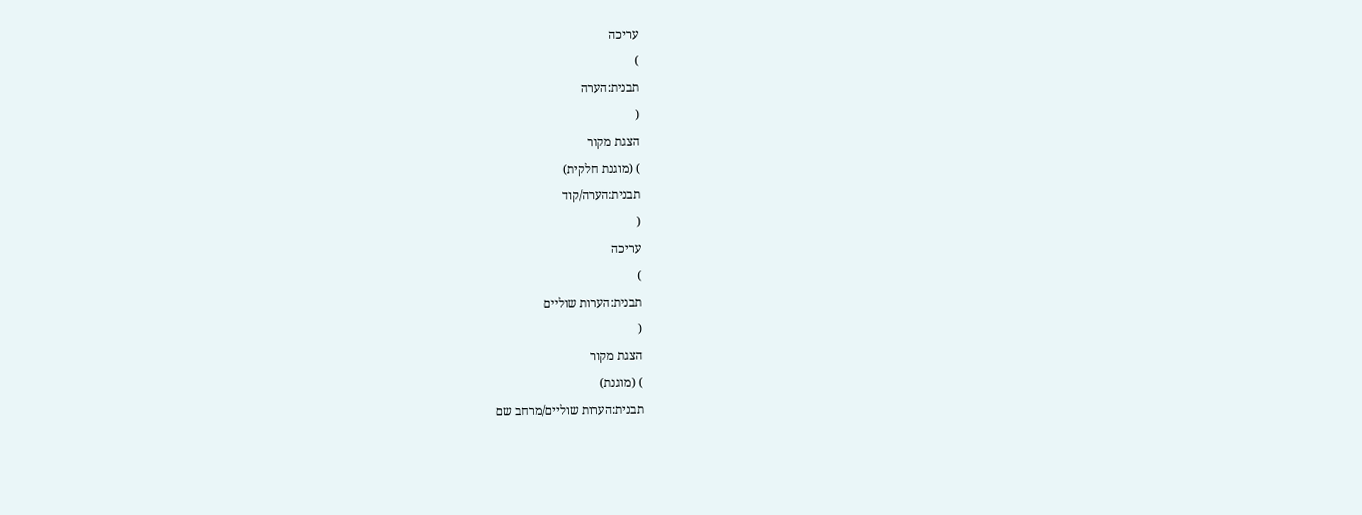עריכה
)
תבנית:הערה
(
הצגת מקור
) (מוגנת חלקית)
תבנית:הערה/קוד
(
עריכה
)
תבנית:הערות שוליים
(
הצגת מקור
) (מוגנת)
תבנית:הערות שוליים/מרחב שם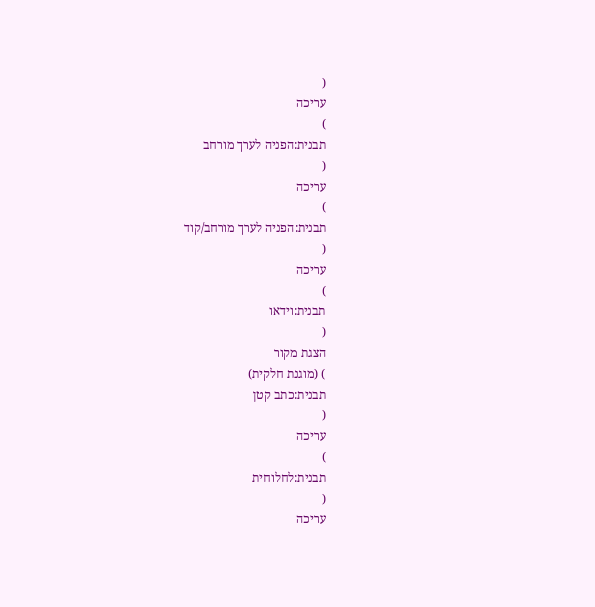(
עריכה
)
תבנית:הפניה לערך מורחב
(
עריכה
)
תבנית:הפניה לערך מורחב/קוד
(
עריכה
)
תבנית:וידאו
(
הצגת מקור
) (מוגנת חלקית)
תבנית:כתב קטן
(
עריכה
)
תבנית:לחלוחית
(
עריכה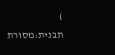)
תבנית:מסורת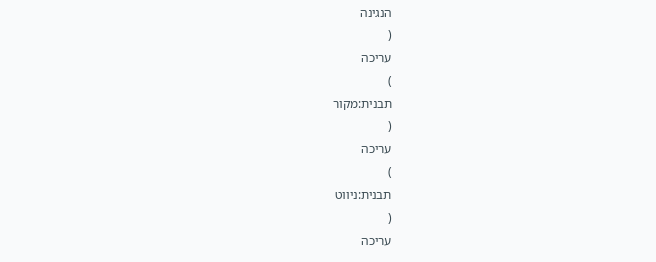הנגינה
(
עריכה
)
תבנית:מקור
(
עריכה
)
תבנית:ניווט
(
עריכה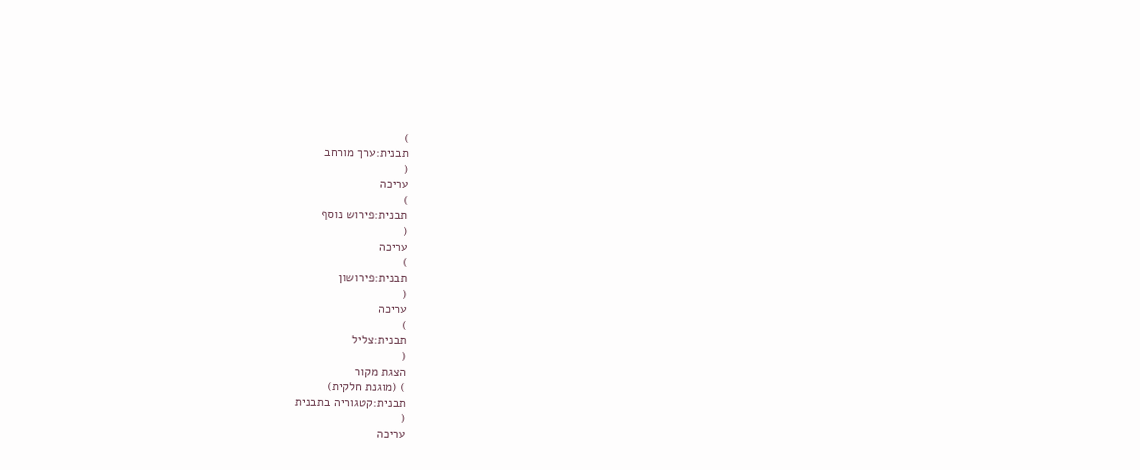)
תבנית:ערך מורחב
(
עריכה
)
תבנית:פירוש נוסף
(
עריכה
)
תבנית:פירושון
(
עריכה
)
תבנית:צליל
(
הצגת מקור
) (מוגנת חלקית)
תבנית:קטגוריה בתבנית
(
עריכה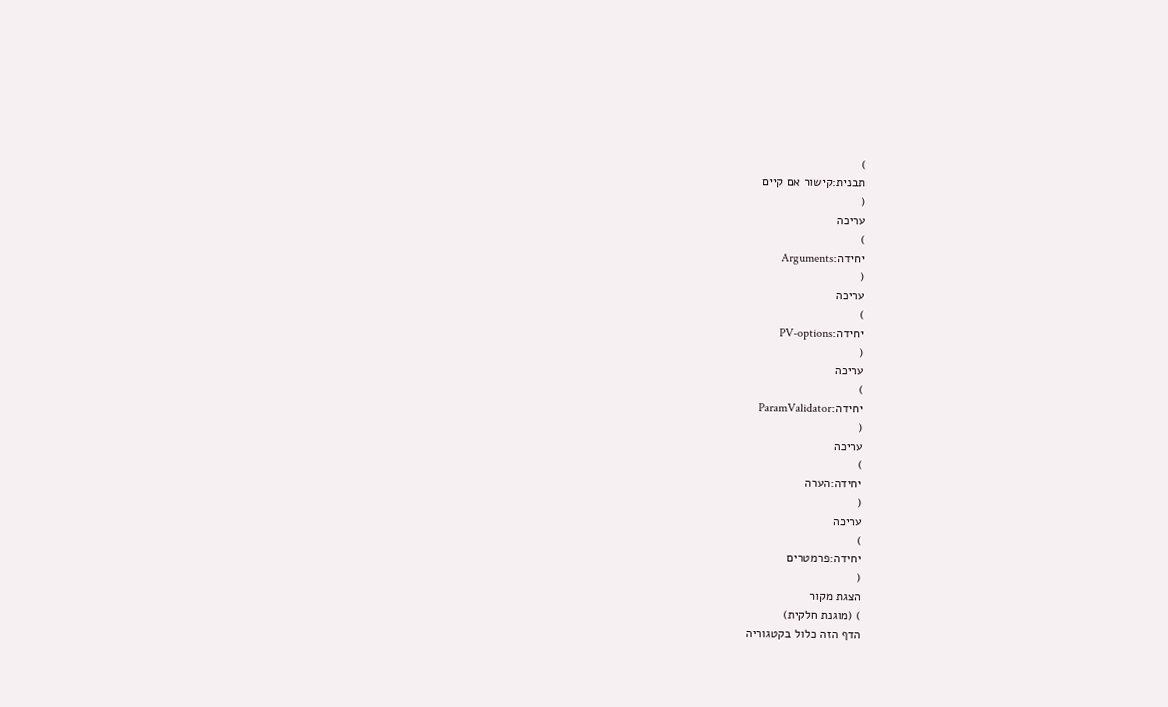)
תבנית:קישור אם קיים
(
עריכה
)
יחידה:Arguments
(
עריכה
)
יחידה:PV-options
(
עריכה
)
יחידה:ParamValidator
(
עריכה
)
יחידה:הערה
(
עריכה
)
יחידה:פרמטרים
(
הצגת מקור
) (מוגנת חלקית)
הדף הזה כלול בקטגוריה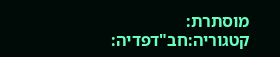מוסתרת:
קטגוריה:חב"דפדיה: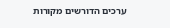ערכים הדורשים מקורות